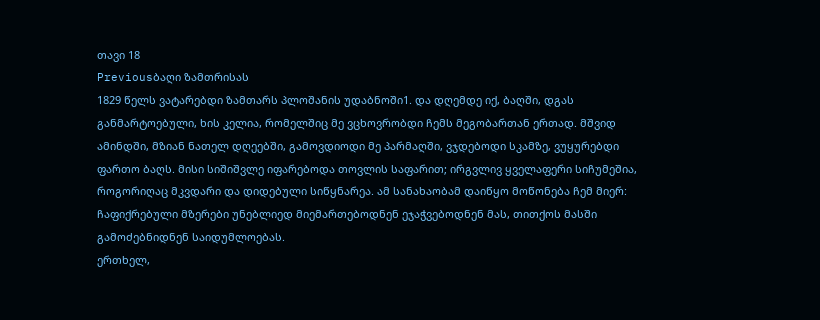თავი 18
Previousბაღი ზამთრისას
1829 წელს ვატარებდი ზამთარს პლოშანის უდაბნოში1. და დღემდე იქ, ბაღში, დგას განმარტოებული, ხის კელია, რომელშიც მე ვცხოვრობდი ჩემს მეგობართან ერთად. მშვიდ ამინდში, მზიან ნათელ დღეებში, გამოვდიოდი მე პარმაღში, ვჯდებოდი სკამზე, ვუყურებდი ფართო ბაღს. მისი სიშიშვლე იფარებოდა თოვლის საფარით; ირგვლივ ყველაფერი სიჩუმეშია, როგორიღაც მკვდარი და დიდებული სიწყნარეა. ამ სანახაობამ დაიწყო მოწონება ჩემ მიერ: ჩაფიქრებული მზერები უნებლიედ მიემართებოდნენ ეჯაჭვებოდნენ მას, თითქოს მასში გამოძებნიდნენ საიდუმლოებას.
ერთხელ,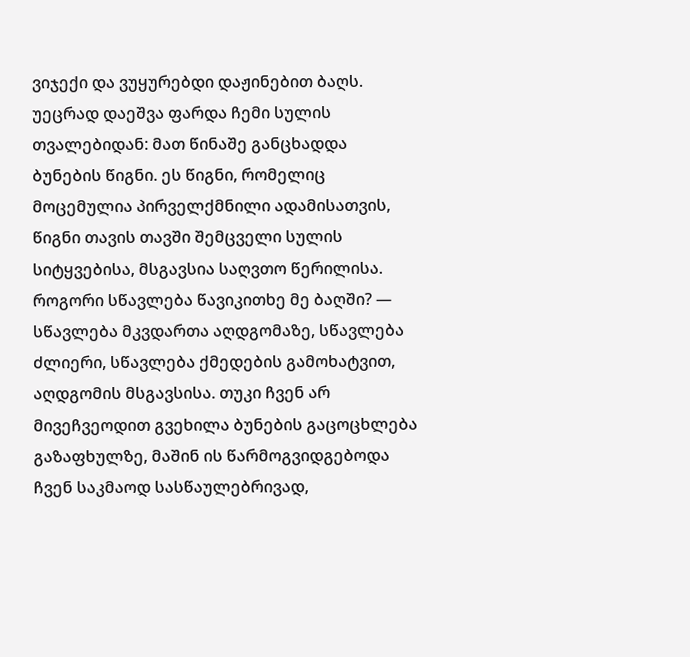ვიჯექი და ვუყურებდი დაჟინებით ბაღს. უეცრად დაეშვა ფარდა ჩემი სულის თვალებიდან: მათ წინაშე განცხადდა ბუნების წიგნი. ეს წიგნი, რომელიც მოცემულია პირველქმნილი ადამისათვის, წიგნი თავის თავში შემცველი სულის სიტყვებისა, მსგავსია საღვთო წერილისა. როგორი სწავლება წავიკითხე მე ბაღში? — სწავლება მკვდართა აღდგომაზე, სწავლება ძლიერი, სწავლება ქმედების გამოხატვით, აღდგომის მსგავსისა. თუკი ჩვენ არ მივეჩვეოდით გვეხილა ბუნების გაცოცხლება გაზაფხულზე, მაშინ ის წარმოგვიდგებოდა ჩვენ საკმაოდ სასწაულებრივად,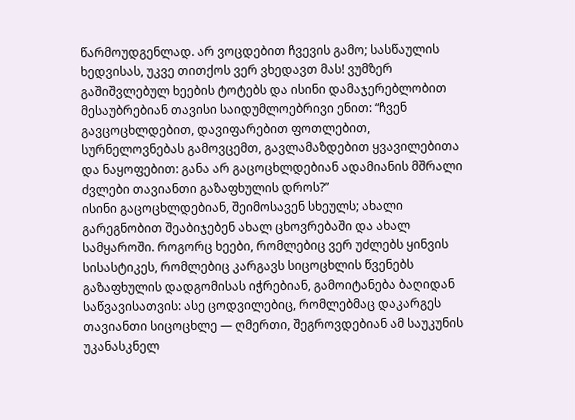წარმოუდგენლად. არ ვოცდებით ჩვევის გამო; სასწაულის ხედვისას, უკვე თითქოს ვერ ვხედავთ მას! ვუმზერ გაშიშვლებულ ხეების ტოტებს და ისინი დამაჯერებლობით მესაუბრებიან თავისი საიდუმლოებრივი ენით: “ჩვენ გავცოცხლდებით, დავიფარებით ფოთლებით, სურნელოვნებას გამოვცემთ, გავლამაზდებით ყვავილებითა და ნაყოფებით: განა არ გაცოცხლდებიან ადამიანის მშრალი ძვლები თავიანთი გაზაფხულის დროს?”
ისინი გაცოცხლდებიან, შეიმოსავენ სხეულს; ახალი გარეგნობით შეაბიჯებენ ახალ ცხოვრებაში და ახალ სამყაროში. როგორც ხეები, რომლებიც ვერ უძლებს ყინვის სისასტიკეს, რომლებიც კარგავს სიცოცხლის წვენებს გაზაფხულის დადგომისას იჭრებიან, გამოიტანება ბაღიდან საწვავისათვის: ასე ცოდვილებიც, რომლებმაც დაკარგეს თავიანთი სიცოცხლე — ღმერთი, შეგროვდებიან ამ საუკუნის უკანასკნელ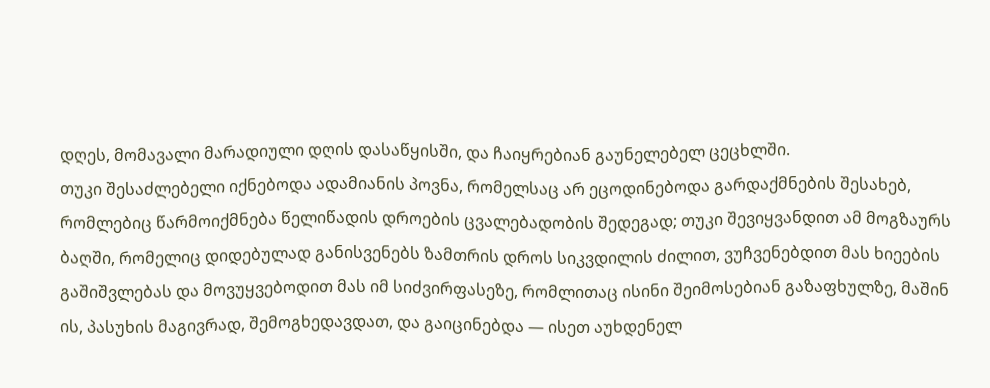დღეს, მომავალი მარადიული დღის დასაწყისში, და ჩაიყრებიან გაუნელებელ ცეცხლში.
თუკი შესაძლებელი იქნებოდა ადამიანის პოვნა, რომელსაც არ ეცოდინებოდა გარდაქმნების შესახებ, რომლებიც წარმოიქმნება წელიწადის დროების ცვალებადობის შედეგად; თუკი შევიყვანდით ამ მოგზაურს ბაღში, რომელიც დიდებულად განისვენებს ზამთრის დროს სიკვდილის ძილით, ვუჩვენებდით მას ხიეების გაშიშვლებას და მოვუყვებოდით მას იმ სიძვირფასეზე, რომლითაც ისინი შეიმოსებიან გაზაფხულზე, მაშინ ის, პასუხის მაგივრად, შემოგხედავდათ, და გაიცინებდა — ისეთ აუხდენელ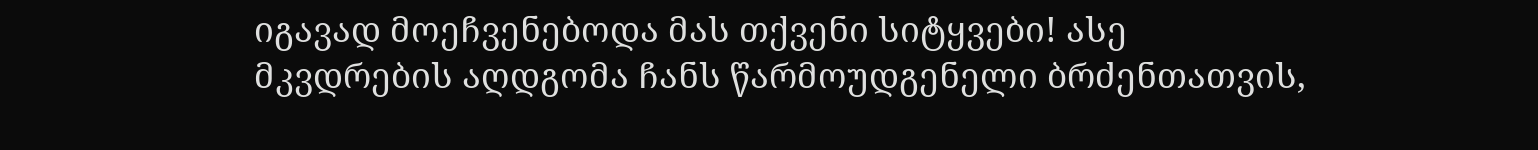იგავად მოეჩვენებოდა მას თქვენი სიტყვები! ასე მკვდრების აღდგომა ჩანს წარმოუდგენელი ბრძენთათვის,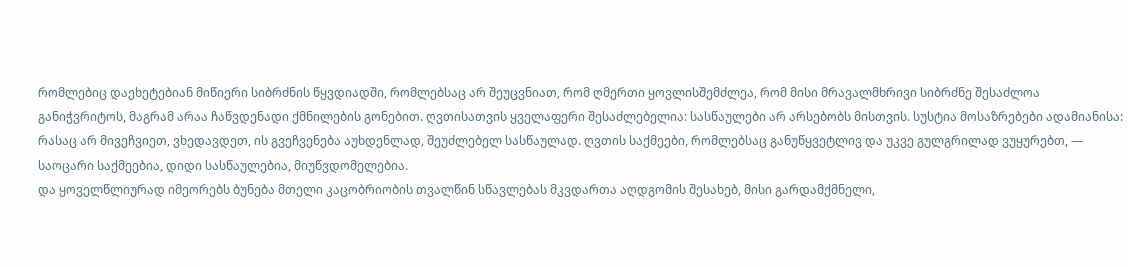რომლებიც დაეხეტებიან მიწიერი სიბრძნის წყვდიადში, რომლებსაც არ შეუცვნიათ, რომ ღმერთი ყოვლისშემძლეა, რომ მისი მრავალმხრივი სიბრძნე შესაძლოა განიჭვრიტოს, მაგრამ არაა ჩაწვდენადი ქმნილების გონებით. ღვთისათვის ყველაფერი შესაძლებელია: სასწაულები არ არსებობს მისთვის. სუსტია მოსაზრებები ადამიანისა: რასაც არ მივეჩვიეთ, ვხედავდეთ, ის გვეჩვენება აუხდენლად, შეუძლებელ სასწაულად. ღვთის საქმეები, რომლებსაც განუწყვეტლივ და უკვე გულგრილად ვუყურებთ, — საოცარი საქმეებია, დიდი სასწაულებია, მიუწვდომელებია.
და ყოველწლიურად იმეორებს ბუნება მთელი კაცობრიობის თვალწინ სწავლებას მკვდართა აღდგომის შესახებ, მისი გარდამქმნელი,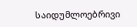საიდუმლოებრივი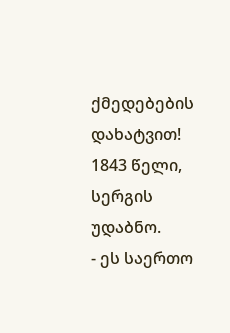ქმედებების დახატვით!
1843 წელი, სერგის უდაბნო.
- ეს საერთო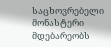საცხოვრებელი მონასტერი მდებარეობს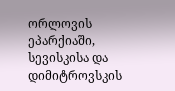ორლოვის ეპარქიაში, სევისკისა და დიმიტროვსკის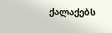ქალაქებს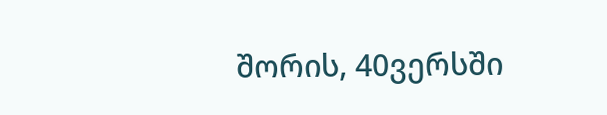შორის, 40ვერსში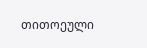თითოეული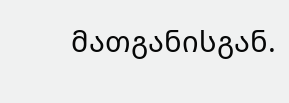მათგანისგან.